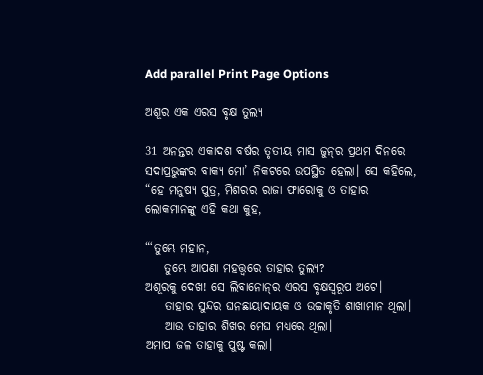Add parallel Print Page Options

ଅଶୂର ଏକ ଏରସ ବୃକ୍ଷ ତୁଲ୍ୟ

31 ଅନନ୍ତର ଏକାଦଶ ବର୍ଷର ତୃତୀୟ ମାସ ଜୁନ୍‌ର ପ୍ରଥମ ଦିନରେ ସଦାପ୍ରଭୁଙ୍କର ବାକ୍ୟ ମୋ’ ନିକଟରେ ଉପସ୍ଥିତ ହେଲା। ସେ କହିଲେ, “ହେ ମନୁଷ୍ୟ ପୁତ୍ର, ମିଶରର ରାଜା ଫାରୋକୁ ଓ ତାହାର ଲୋକମାନଙ୍କୁ ଏହି କଥା କୁହ,

“‘ତୁମ୍ଭେ ମହାନ,
    ତୁମ୍ଭେ ଆପଣା ମହତ୍ତ୍ୱରେ ତାହାର ତୁଲ୍ୟ?
ଅଶୂରକୁ ଦେଖ! ସେ ଲିବାନୋ‌ନ୍‌ର ଏରସ ବୃକ୍ଷସ୍ୱରୂପ ଅଟେ।
    ତାହାର ସୁନ୍ଦର ଘନଛାୟାଦାୟକ ଓ ଉଚ୍ଚାକୃତି ଶାଖାମାନ ଥିଲା।
    ଆଉ ତାହାର ଶିଖର ମେଘ ମଧ୍ୟରେ ଥିଲା।
ଅମାପ ଜଳ ତାହାକୁ ପୁଷ୍ଟ କଲା।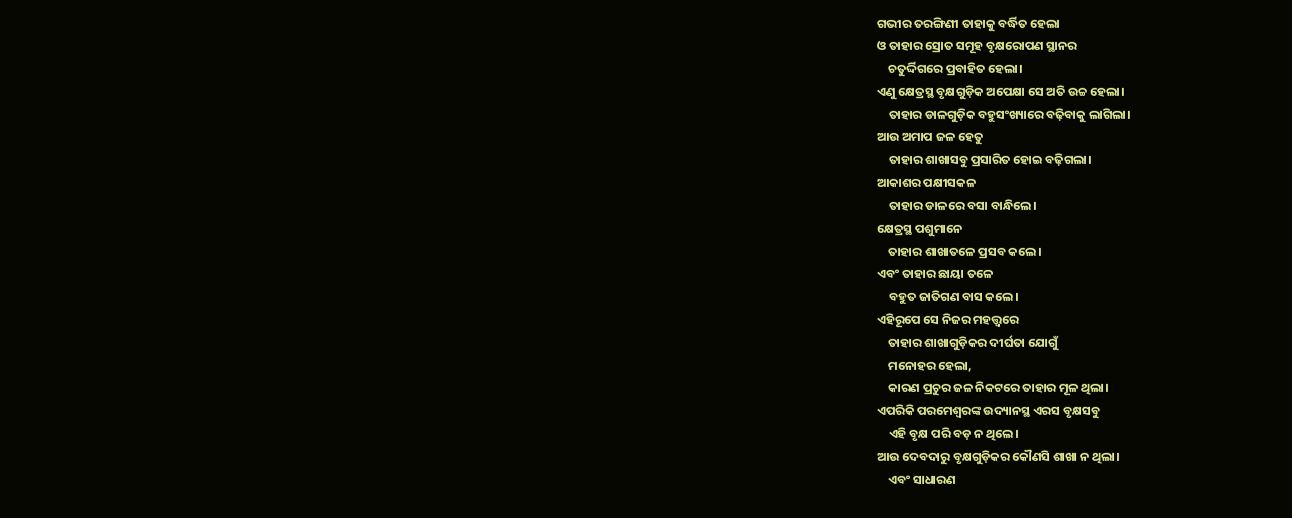ଗଭୀର ତରଙ୍ଗିଣୀ ତାହାକୁ ବର୍ଦ୍ଧିତ ହେଲା
ଓ ତାହାର ସ୍ରୋତ ସମୂହ ବୃକ୍ଷରୋପଣ ସ୍ଥାନର
    ଚତୁର୍ଦ୍ଦିଗରେ ପ୍ରବାହିତ ହେଲା।
ଏଣୁ କ୍ଷେତ୍ରସ୍ଥ ବୃକ୍ଷଗୁଡ଼ିକ ଅପେକ୍ଷା ସେ ଅତି ଉଚ୍ଚ ହେଲା।
    ତାହାର ଡାଳଗୁଡ଼ିକ ବହୁସଂଖ୍ୟାରେ ବଢ଼ିବାକୁ ଲାଗିଲା।
ଆଉ ଅମାପ ଜଳ ହେତୁ
    ତାହାର ଶାଖାସବୁ ପ୍ରସାରିତ ହୋଇ ବଢ଼ିଗଲା।
ଆକାଶର ପକ୍ଷୀସକଳ
    ତାହାର ଡାଳରେ ବସା ବାନ୍ଧିଲେ।
କ୍ଷେତ୍ରସ୍ଥ ପଶୁମାନେ
    ତାହାର ଶାଖାତଳେ ପ୍ରସବ କଲେ।
ଏବଂ ତାହାର ଛାୟା ତଳେ
    ବହୁତ ଜାତିଗଣ ବାସ କଲେ।
ଏହିରୂପେ ସେ ନିଜର ମହତ୍ତ୍ୱରେ
    ତାହାର ଶାଖାଗୁଡ଼ିକର ଦୀର୍ଘତା ଯୋଗୁଁ
    ମନୋହର ହେଲା,
    କାରଣ ପ୍ରଚୁର ଜଳ ନିକଟରେ ତାହାର ମୂଳ ଥିଲା।
ଏପରିକି ପରମେଶ୍ୱରଙ୍କ ଉଦ୍ୟାନସ୍ଥ ଏରସ ବୃକ୍ଷସବୁ
    ଏହି ବୃକ୍ଷ ପରି ବଡ଼ ନ ଥିଲେ।
ଆଉ ଦେବଦାରୁ ବୃକ୍ଷଗୁଡ଼ିକର କୌଣସି ଶାଖା ନ ଥିଲା।
    ଏବଂ ସାଧାରଣ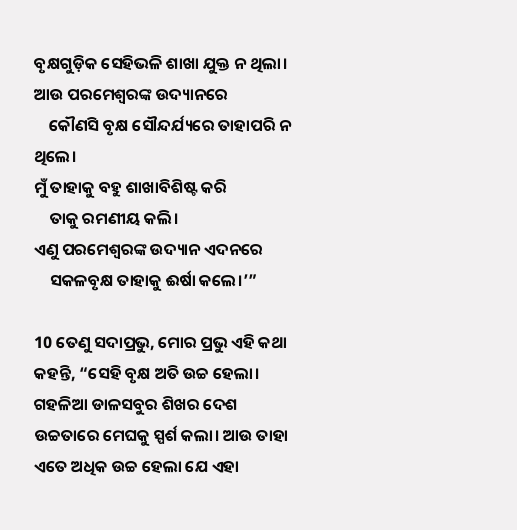ବୃକ୍ଷଗୁଡ଼ିକ ସେହିଭଳି ଶାଖା ଯୁକ୍ତ ନ ଥିଲା।
ଆଉ ପରମେଶ୍ୱରଙ୍କ ଉଦ୍ୟାନରେ
    କୌଣସି ବୃକ୍ଷ ସୌନ୍ଦର୍ଯ୍ୟରେ ତାହାପରି ନ ଥିଲେ।
ମୁଁ ତାହାକୁ ବହୁ ଶାଖାବିଶିଷ୍ଟ କରି
    ତାକୁ ରମଣୀୟ କଲି।
ଏଣୁ ପରମେଶ୍ୱରଙ୍କ ଉଦ୍ୟାନ ଏଦନରେ
    ସକଳବୃକ୍ଷ ତାହାକୁ ଈର୍ଷା କଲେ।’”

10 ତେଣୁ ସଦାପ୍ରଭୁ, ମୋର ପ୍ରଭୁ ଏହି କଥା କହନ୍ତି, “ସେହି ବୃକ୍ଷ ଅତି ଉଚ୍ଚ ହେଲା। ଗହଳିଆ ଡାଳସବୁର ଶିଖର ଦେଶ ଉଚ୍ଚତାରେ ମେଘକୁ ସ୍ପର୍ଶ କଲା। ଆଉ ତାହା ଏତେ ଅଧିକ ଉଚ୍ଚ ହେଲା ଯେ ଏହା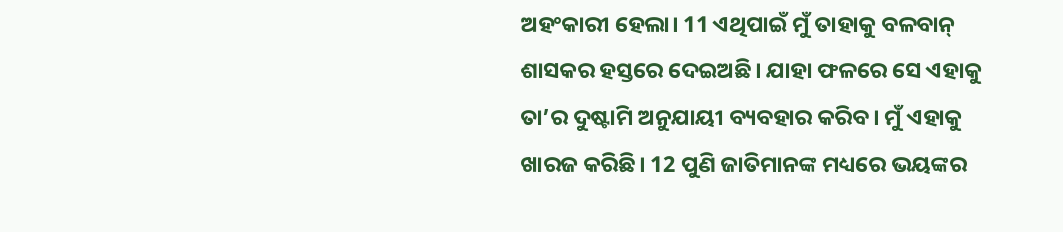ଅହଂକାରୀ ହେଲା। 11 ଏଥିପାଇଁ ମୁଁ ତାହାକୁ ବଳବାନ୍ ଶାସକର ହସ୍ତରେ ଦେଇଅଛି। ଯାହା ଫଳରେ ସେ ଏହାକୁ ତା’ର ଦୁଷ୍ଟାମି ଅନୁଯାୟୀ ବ୍ୟବହାର କରିବ। ମୁଁ ଏହାକୁ ଖାରଜ କରିଛି। 12 ପୁଣି ଜାତିମାନଙ୍କ ମଧ୍ୟରେ ଭୟଙ୍କର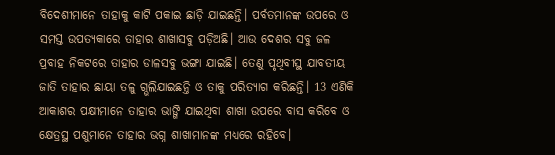ବିଦେଶୀମାନେ ତାହାକୁ କାଟି ପକାଇ ଛାଡ଼ି ଯାଇଛନ୍ତି। ପର୍ବତମାନଙ୍କ ଉପରେ ଓ ସମସ୍ତ ଉପତ୍ୟକାରେ ତାହାର ଶାଖାସବୁ ପଡ଼ିଅଛି। ଆଉ ଦେଶର ସବୁ ଜଳ ପ୍ରବାହ ନିକଟରେ ତାହାର ଡାଳସବୁ ଭଙ୍ଗା ଯାଇଛି। ତେଣୁ ପୃଥିବୀସ୍ଥ ଯାବତୀୟ ଜାତି ତାହାର ଛାୟା ତଳୁ ଗ୍ଭଲିଯାଇଛନ୍ତି ଓ ତାକୁ ପରିତ୍ୟାଗ କରିଛନ୍ତି। 13 ଏଣିକି ଆକାଶର ପକ୍ଷୀମାନେ ତାହାର ଭାଙ୍ଗି ଯାଇଥିବା ଶାଖା ଉପରେ ବାସ କରିବେ ଓ କ୍ଷେତ୍ରସ୍ଥ ପଶୁମାନେ ତାହାର ଭଗ୍ନ ଶାଖାମାନଙ୍କ ମଧ୍ୟରେ ରହିବେ।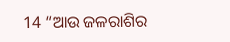14 “ଆଉ ଜଳରାଶିର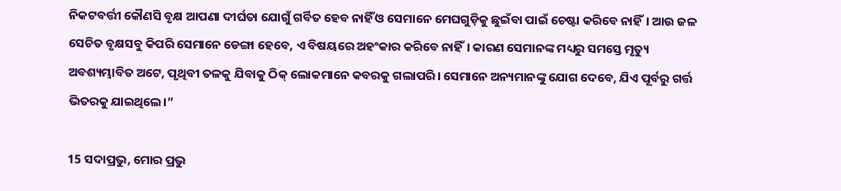ନିକଟବର୍ତ୍ତୀ କୌଣସି ବୃକ୍ଷ ଆପଣା ଦୀର୍ଘତା ଯୋଗୁଁ ଗର୍ବିତ ହେବ ନାହିଁ ଓ ସେମାନେ ମେଘଗୁଡ଼ିକୁ ଛୁଇଁବା ପାଇଁ ଚେଷ୍ଟା କରିବେ ନାହିଁ। ଆଉ ଜଳ ସେଚିତ ବୃକ୍ଷସବୁ କିପରି ସେମାନେ ଡେଙ୍ଗା ହେବେ, ଏ ବିଷୟରେ ଅହଂକାର କରିବେ ନାହିଁ। କାରଣ ସେମାନଙ୍କ ମଧ୍ୟରୁ ସମସ୍ତେ ମୃତ୍ୟୁ ଅବଶ୍ୟମ୍ଭାବିତ ଅଟେ, ପୃଥିବୀ ତଳକୁ ଯିବାକୁ ଠିକ୍ ଲୋକମାନେ କବରକୁ ଗଲାପରି। ସେମାନେ ଅନ୍ୟମାନଙ୍କୁ ଯୋଗ ଦେବେ, ଯିଏ ପୂର୍ବରୁ ଗର୍ତ୍ତ ଭିତରକୁ ଯାଇଥିଲେ।”

15 ସଦାପ୍ରଭୁ, ମୋର ପ୍ରଭୁ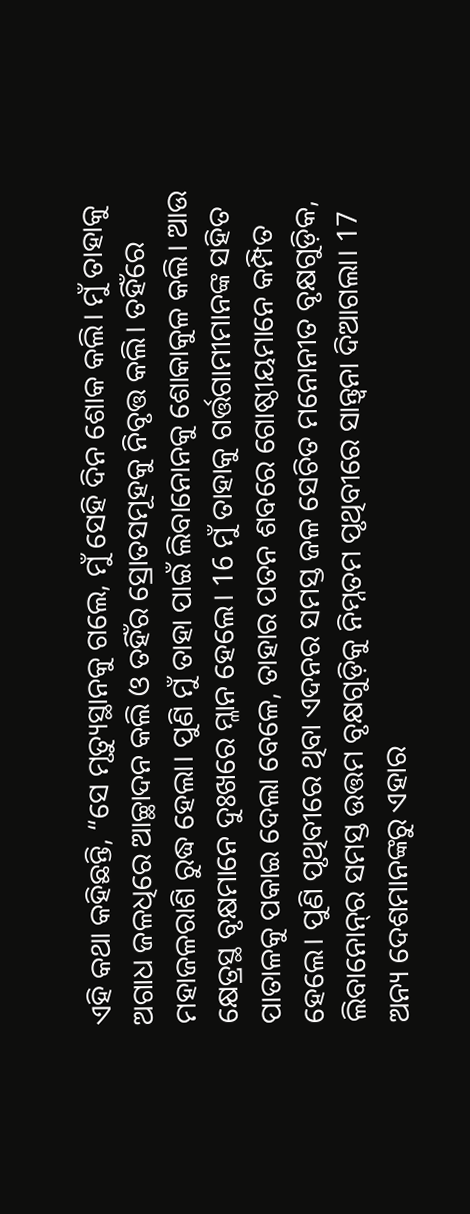ଏହି କଥା କହିଛନ୍ତି, “ସେ ମୃତ୍ୟୁସ୍ଥାନକୁ ଗଲେ, ମୁଁ ସେହି ଦିନ ଶୋକ କଲି। ମୁଁ ତାହାକୁ ଅଗାଧ ଜଳଧିରେ ଆଚ୍ଛାଦନ କଲି ଓ ତହିଁର ସ୍ରୋତସମୂହକୁ ନିବୃତ୍ତ କଲି। ତହିଁରେ ମହାଜଳରାଶି ରୁଦ୍ଧ ହେଲା। ପୁଣି ମୁଁ ତାହା ପାଇଁ ଲିବାନୋନକୁ ଶୋକାକୁଳ କଲି। ଆଉ କ୍ଷେତ୍ରସ୍ଥ ବୃକ୍ଷମାନେ ଦୁଃଖରେ ମ୍ଳାନ ହେଲେ। 16 ମୁଁ ତାହାକୁ ଗର୍ତ୍ତଗାମୀମାନଙ୍କ ସହିତ ପାତାଳକୁ ପକାଇ ଦେଲା ବେଳେ, ତାହାର ପତନ ଶବରେ ଗୋଷ୍ଠୀୟମାନେ କମ୍ପିତ ହେଲେ। ପୁଣି ପୃଥିବୀରେ ଥିବା ଏଦନର ସମସ୍ତ ଜଳ ସେଚିତ ମନୋନୀତ ବୃକ୍ଷଗୁଡ଼ିକ, ଲିବାନୋ‌ନ୍‌ର ସମସ୍ତ ଉତ୍ତମ ବୃକ୍ଷଗୁଡ଼ିକୁ ନିମ୍ନତମ ପୃଥିବୀରେ ସାନ୍ତ୍ୱନା ଦିଆଗଲା। 17 ଅନ୍ୟ ଦେଶମାନଙ୍କରୁ ଏହାର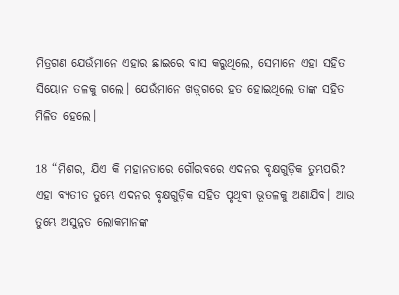ମିତ୍ରଗଣ ଯେଉଁମାନେ ଏହାର ଛାଇରେ ବାସ କରୁଥିଲେ, ସେମାନେ ଏହା ସହିତ ସିୟୋନ ତଳକୁ ଗଲେ। ଯେଉଁମାନେ ‌‌ଖ‌ଡ଼୍‌ଗରେ ହତ ହୋଇଥିଲେ ତାଙ୍କ ସହିତ ମିଳିତ ହେଲେ।

18 “ମିଶର, ଯିଏ କି ମହାନତାରେ ଗୌରବରେ ଏଦନର ବୃକ୍ଷଗୁଡ଼ିକ ତୁମ୍ଭପରି? ଏହା ବ୍ୟତୀତ ତୁମ୍ଭେ ଏଦନର ବୃକ୍ଷଗୁଡ଼ିକ ସହିତ ପୃଥିବୀ ଭୂତଳକୁ ଅଣାଯିବ। ଆଉ ତୁମ୍ଭେ ଅସୁନ୍ନତ ଲୋକମାନଙ୍କ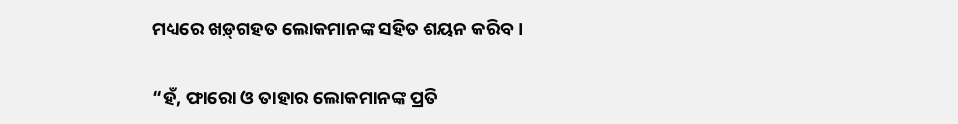ମଧ୍ୟରେ ‌‌ଖ‌ଡ଼୍‌ଗହତ ଲୋକମାନଙ୍କ ସହିତ ଶୟନ କରିବ।

“ହଁ, ଫାରୋ ଓ ତାହାର ଲୋକମାନଙ୍କ ପ୍ରତି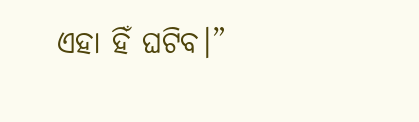ଏହା ହିଁ ଘଟିବ।”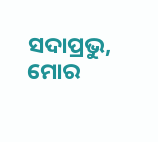ସଦାପ୍ରଭୁ, ମୋର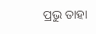ପ୍ରଭୁ ତାହା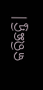କରିଛନ୍ତି।